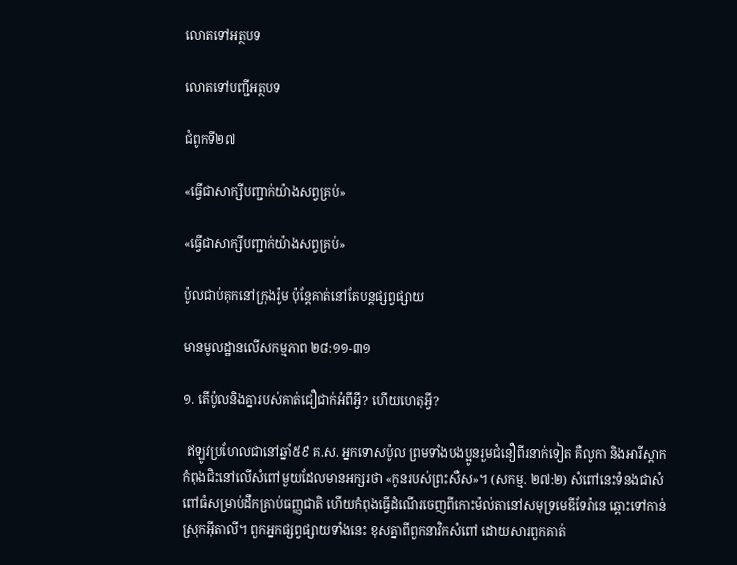លោតទៅអត្ថបទ

លោតទៅបញ្ជីអត្ថបទ

ជំពូកទី២៧

«ធ្វើជាសាក្សីបញ្ជាក់យ៉ាងសព្វគ្រប់»

«ធ្វើជាសាក្សីបញ្ជាក់យ៉ាងសព្វគ្រប់»

ប៉ូលជាប់គុកនៅក្រុងរ៉ូម ប៉ុន្តែគាត់នៅតែបន្តផ្សព្វផ្សាយ

មានមូលដ្ឋានលើសកម្មភាព ២៨:១១-៣១

១. តើប៉ូលនិងគ្នារបស់គាត់ជឿជាក់អំពីអ្វី? ហើយហេតុអ្វី?

 ឥឡូវប្រហែលជានៅឆ្នាំ៥៩ គ.ស. អ្នកទោសប៉ូល ព្រមទាំងបងប្អូនរួមជំនឿពីរនាក់ទៀត គឺលូកា និងអារីស្តាក កំពុងជិះនៅលើសំពៅមួយដែលមានអក្សរថា «កូនរបស់ព្រះសឺស»។ (សកម្ម. ២៧:២) សំពៅនេះទំនងជាសំពៅធំសម្រាប់ដឹកគ្រាប់ធញ្ញជាតិ ហើយកំពុងធ្វើដំណើរចេញពីកោះម៉ល់តានៅសមុទ្រមេឌីទែរ៉ានេ ឆ្ពោះទៅកាន់ស្រុកអ៊ីតាលី។ ពួកអ្នកផ្សព្វផ្សាយទាំងនេះ ខុសគ្នាពីពួកនាវិកសំពៅ ដោយសារពួកគាត់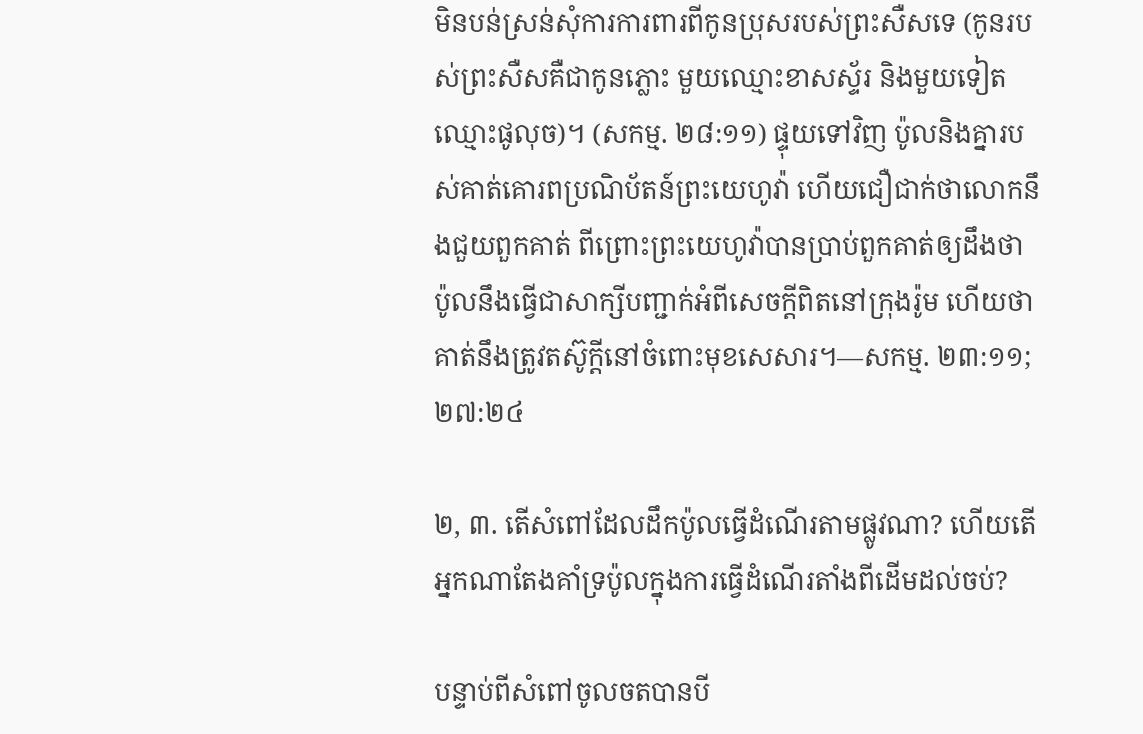មិនបន់ស្រន់សុំការការពារពីកូនប្រុសរបស់ព្រះសឺសទេ (កូនរបស់ព្រះសឺសគឺជាកូនភ្លោះ មួយឈ្មោះខាសស្ទ័រ និងមួយទៀតឈ្មោះផូលុច)។ (សកម្ម. ២៨:១១) ផ្ទុយទៅវិញ ប៉ូលនិងគ្នារបស់គាត់គោរពប្រណិប័តន៍ព្រះយេហូវ៉ា ហើយជឿជាក់ថាលោកនឹងជួយពួកគាត់ ពីព្រោះព្រះយេហូវ៉ាបានប្រាប់ពួកគាត់ឲ្យដឹងថា ប៉ូលនឹងធ្វើជាសាក្សីបញ្ជាក់អំពីសេចក្ដីពិតនៅក្រុងរ៉ូម ហើយថាគាត់នឹងត្រូវតស៊ូក្ដីនៅចំពោះមុខសេសារ។—សកម្ម. ២៣:១១; ២៧:២៤

២, ៣. តើសំពៅដែលដឹកប៉ូលធ្វើដំណើរតាមផ្លូវណា? ហើយតើអ្នកណាតែងគាំទ្រប៉ូលក្នុងការធ្វើដំណើរតាំងពីដើមដល់ចប់?

បន្ទាប់ពីសំពៅចូលចតបានបី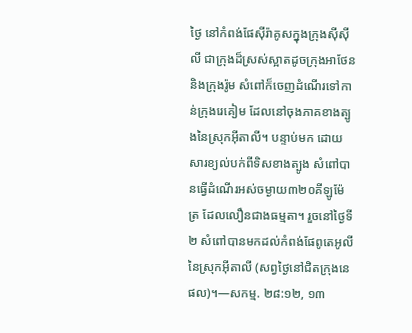ថ្ងៃ នៅកំពង់ផែស៊ីរ៉ាគូសក្នុងក្រុងស៊ីស៊ីលី ជាក្រុងដ៏ស្រស់ស្អាតដូចក្រុងអាថែននិងក្រុងរ៉ូម សំពៅក៏ចេញដំណើរទៅកាន់ក្រុងរេគៀម ដែលនៅចុងភាគខាងត្បូងនៃស្រុកអ៊ីតាលី។ បន្ទាប់មក ដោយសារខ្យល់បក់ពីទិសខាងត្បូង សំពៅបានធ្វើដំណើរអស់ចម្ងាយ៣២០គីឡូម៉ែត្រ ដែលលឿនជាងធម្មតា។ រួចនៅថ្ងៃទី២ សំពៅបានមកដល់កំពង់ផែពូតេអូលីនៃស្រុកអ៊ីតាលី (សព្វថ្ងៃនៅជិតក្រុងនេផល)។—សកម្ម. ២៨:១២, ១៣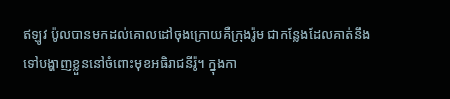ឥឡូវ ប៉ូលបានមកដល់គោលដៅចុងក្រោយគឺក្រុងរ៉ូម ជាកន្លែងដែលគាត់នឹងទៅបង្ហាញខ្លួននៅចំពោះមុខអធិរាជនីរ៉ូ។ ក្នុងកា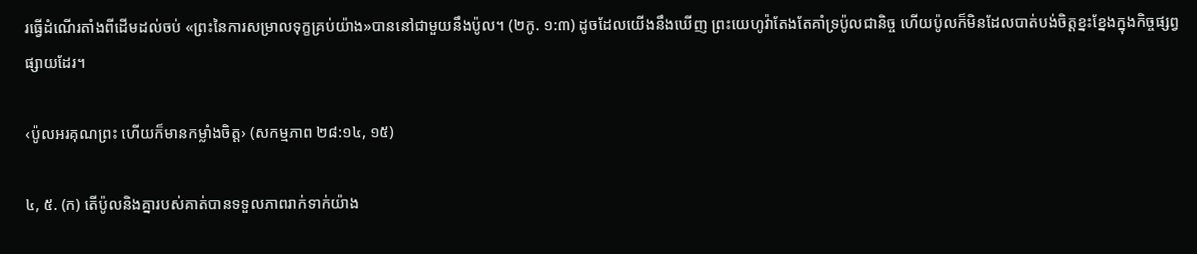រធ្វើដំណើរតាំងពីដើមដល់ចប់ «ព្រះនៃការសម្រាលទុក្ខគ្រប់យ៉ាង»បាននៅជាមួយនឹងប៉ូល។ (២កូ. ១:៣) ដូចដែលយើងនឹងឃើញ ព្រះយេហូវ៉ាតែងតែគាំទ្រប៉ូលជានិច្ច ហើយប៉ូលក៏មិនដែលបាត់បង់ចិត្តខ្នះខ្នែងក្នុងកិច្ចផ្សព្វផ្សាយដែរ។

‹ប៉ូលអរគុណព្រះ ហើយក៏មានកម្លាំងចិត្ត› (សកម្មភាព ២៨:១៤, ១៥)

៤, ៥. (ក) តើប៉ូលនិងគ្នារបស់គាត់បានទទួលភាពរាក់ទាក់យ៉ាង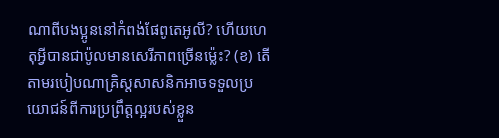ណាពីបងប្អូននៅកំពង់ផែពូតេអូលី? ហើយហេតុអ្វីបានជាប៉ូលមានសេរីភាពច្រើនម្ល៉េះ? (ខ) តើតាមរបៀបណាគ្រិស្តសាសនិកអាចទទួលប្រយោជន៍ពីការប្រព្រឹត្តល្អរបស់ខ្លួន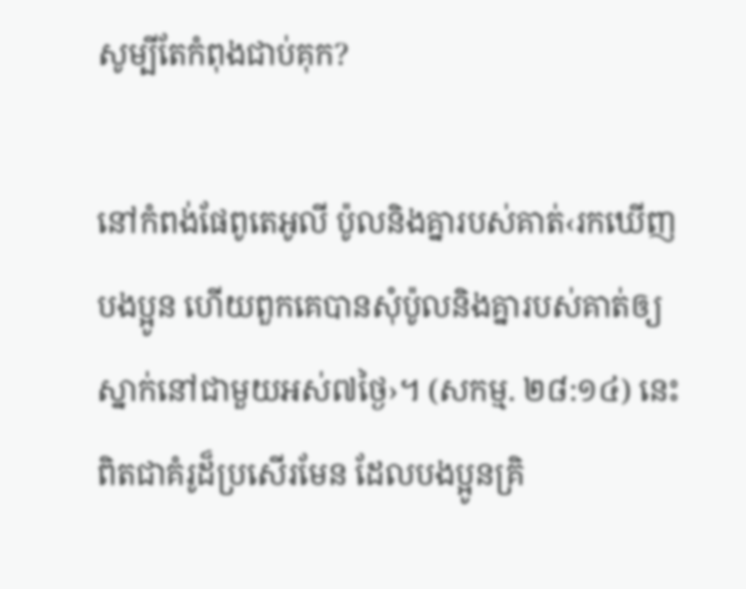សូម្បីតែកំពុងជាប់គុក?

នៅកំពង់ផែពូតេអូលី ប៉ូលនិងគ្នារបស់គាត់‹រកឃើញបងប្អូន ហើយពួកគេបានសុំប៉ូលនិងគ្នារបស់គាត់ឲ្យស្នាក់នៅជាមួយអស់៧ថ្ងៃ›។ (សកម្ម. ២៨:១៤) នេះពិតជាគំរូដ៏ប្រសើរមែន ដែលបងប្អូនគ្រិ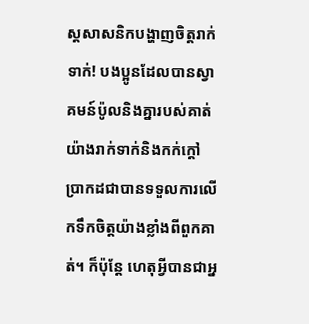ស្តសាសនិកបង្ហាញចិត្តរាក់ទាក់! បងប្អូនដែលបានស្វាគមន៍ប៉ូលនិងគ្នារបស់គាត់យ៉ាងរាក់ទាក់និងកក់ក្ដៅ ប្រាកដជាបានទទួលការលើកទឹកចិត្តយ៉ាងខ្លាំងពីពួកគាត់។ ក៏ប៉ុន្តែ ហេតុអ្វីបានជាអ្ន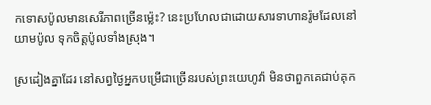កទោសប៉ូលមានសេរីភាពច្រើនម្ល៉េះ? នេះប្រហែលជាដោយសារទាហានរ៉ូមដែលនៅយាមប៉ូល ទុកចិត្តប៉ូលទាំងស្រុង។

ស្រដៀងគ្នាដែរ នៅសព្វថ្ងៃអ្នកបម្រើជាច្រើនរបស់ព្រះយេហូវ៉ា មិនថាពួកគេជាប់គុក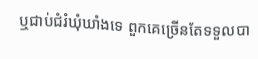ឬជាប់ជំរំឃុំឃាំងទេ ពួកគេច្រើនតែទទួលបា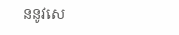ននូវសេ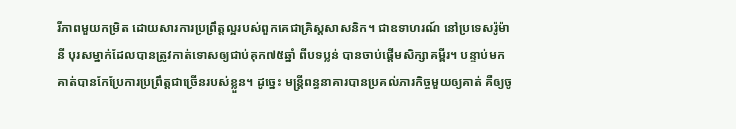រីភាពមួយកម្រិត ដោយសារការប្រព្រឹត្តល្អរបស់ពួកគេជាគ្រិស្តសាសនិក។ ជាឧទាហរណ៍ នៅប្រទេសរ៉ូម៉ានី បុរសម្នាក់ដែលបានត្រូវកាត់ទោសឲ្យជាប់គុក៧៥ឆ្នាំ ពីបទប្លន់ បានចាប់ផ្ដើមសិក្សាគម្ពីរ។ បន្ទាប់មក គាត់បានកែប្រែការប្រព្រឹត្តជាច្រើនរបស់ខ្លួន។ ដូច្នេះ មន្ត្រីពន្ធនាគារបានប្រគល់ភារកិច្ចមួយឲ្យគាត់ គឺឲ្យចូ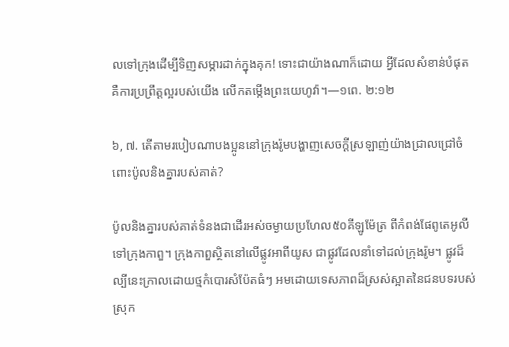លទៅក្រុងដើម្បីទិញសម្ភារដាក់ក្នុងគុក! ទោះជាយ៉ាងណាក៏ដោយ អ្វីដែលសំខាន់បំផុត គឺការប្រព្រឹត្តល្អរបស់យើង លើកតម្កើងព្រះយេហូវ៉ា។—១ពេ. ២:១២

៦, ៧. តើតាមរបៀបណាបងប្អូននៅក្រុងរ៉ូមបង្ហាញសេចក្ដីស្រឡាញ់យ៉ាងជ្រាលជ្រៅចំពោះប៉ូលនិងគ្នារបស់គាត់?

ប៉ូលនិងគ្នារបស់គាត់ទំនងជាដើរអស់ចម្ងាយប្រហែល៥០គីឡូម៉ែត្រ ពីកំពង់ផែពូតេអូលី ទៅក្រុងកាពួ។ ក្រុងកាពួស្ថិតនៅលើផ្លូវអាពីយូស ជាផ្លូវដែលនាំទៅដល់ក្រុងរ៉ូម។ ផ្លូវដ៏ល្បីនេះក្រាលដោយថ្មកំបោរសំប៉ែតធំៗ អមដោយទេសភាពដ៏ស្រស់ស្អាតនៃជនបទរបស់ស្រុក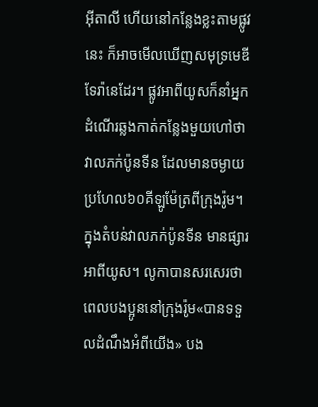អ៊ីតាលី ហើយនៅកន្លែងខ្លះតាមផ្លូវនេះ ក៏អាចមើលឃើញសមុទ្រមេឌីទែរ៉ានេដែរ។ ផ្លូវអាពីយូសក៏នាំអ្នកដំណើរឆ្លងកាត់កន្លែងមួយហៅថា វាលភក់ប៉ូនទីន ដែលមានចម្ងាយប្រហែល៦០គីឡូម៉ែត្រពីក្រុងរ៉ូម។ ក្នុងតំបន់វាលភក់ប៉ូនទីន មានផ្សារអាពីយូស។ លូកាបានសរសេរថា ពេលបងប្អូននៅក្រុងរ៉ូម«បានទទួលដំណឹងអំពីយើង» បង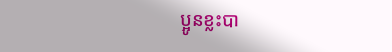ប្អូនខ្លះបា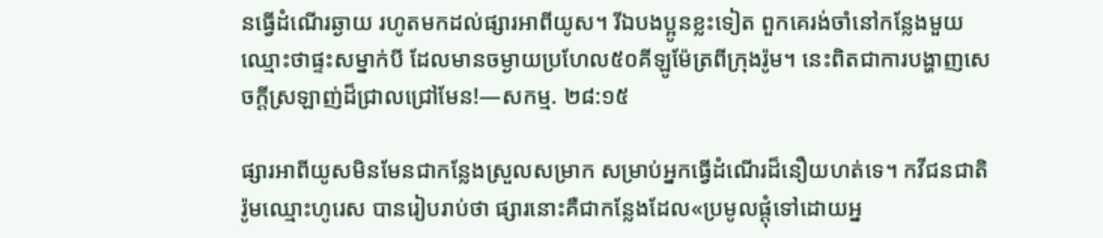នធ្វើដំណើរឆ្ងាយ រហូតមកដល់ផ្សារអាពីយូស។ រីឯបងប្អូនខ្លះទៀត ពួកគេរង់ចាំនៅកន្លែងមួយឈ្មោះថាផ្ទះសម្នាក់បី ដែលមានចម្ងាយប្រហែល៥០គីឡូម៉ែត្រពីក្រុងរ៉ូម។ នេះពិតជាការបង្ហាញសេចក្ដីស្រឡាញ់ដ៏ជ្រាលជ្រៅមែន!—សកម្ម. ២៨:១៥

ផ្សារអាពីយូសមិនមែនជាកន្លែងស្រួលសម្រាក សម្រាប់អ្នកធ្វើដំណើរដ៏នឿយហត់ទេ។ កវីជនជាតិរ៉ូមឈ្មោះហូរេស បានរៀបរាប់ថា ផ្សារនោះគឺជាកន្លែងដែល«ប្រមូលផ្ដុំទៅដោយអ្ន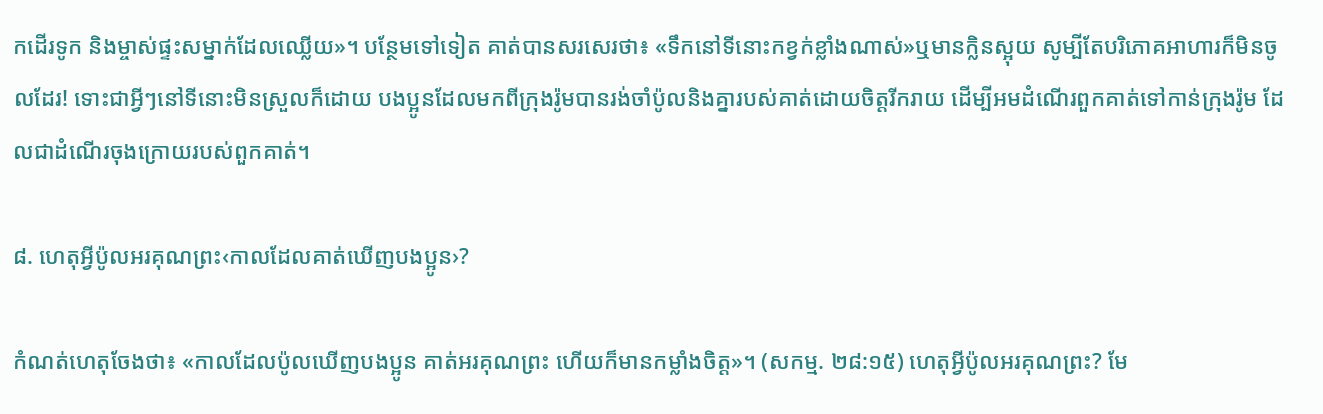កដើរទូក និងម្ចាស់ផ្ទះសម្នាក់ដែលឈ្លើយ»។ បន្ថែមទៅទៀត គាត់បានសរសេរថា៖ «ទឹកនៅទីនោះកខ្វក់ខ្លាំងណាស់»ឬមានក្លិនស្អុយ សូម្បីតែបរិភោគអាហារក៏មិនចូលដែរ! ទោះជាអ្វីៗនៅទីនោះមិនស្រួលក៏ដោយ បងប្អូនដែលមកពីក្រុងរ៉ូមបានរង់ចាំប៉ូលនិងគ្នារបស់គាត់ដោយចិត្តរីករាយ ដើម្បីអមដំណើរពួកគាត់ទៅកាន់ក្រុងរ៉ូម ដែលជាដំណើរចុងក្រោយរបស់ពួកគាត់។

៨. ហេតុអ្វីប៉ូលអរគុណព្រះ‹កាលដែលគាត់ឃើញបងប្អូន›?

កំណត់ហេតុចែងថា៖ «កាលដែលប៉ូលឃើញបងប្អូន គាត់អរគុណព្រះ ហើយក៏មានកម្លាំងចិត្ត»។ (សកម្ម. ២៨:១៥) ហេតុអ្វីប៉ូលអរគុណព្រះ? មែ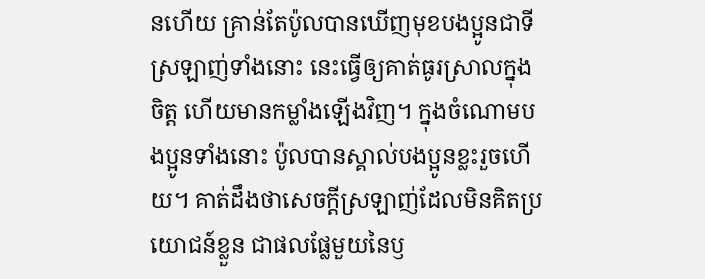នហើយ គ្រាន់តែប៉ូលបានឃើញមុខបងប្អូនជាទីស្រឡាញ់ទាំងនោះ នេះធ្វើឲ្យគាត់ធូរស្រាលក្នុងចិត្ត ហើយមានកម្លាំងឡើងវិញ។ ក្នុងចំណោមបងប្អូនទាំងនោះ ប៉ូលបានស្គាល់បងប្អូនខ្លះរួចហើយ។ គាត់ដឹងថាសេចក្ដីស្រឡាញ់ដែលមិនគិតប្រយោជន៍ខ្លួន ជាផលផ្លែមួយនៃឫ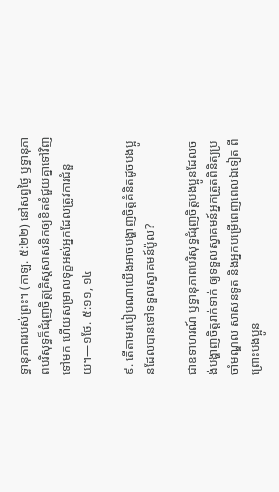ទ្ធានុភាពរបស់ព្រះ។ (កាឡ. ៥:២២) នៅសព្វថ្ងៃ ឫទ្ធានុភាពបរិសុទ្ធក៏ជំរុញចិត្តគ្រិស្តសាសនិកឲ្យខិតខំជួយគ្នាទៅវិញទៅមក ហើយសម្រាលទុក្ខអស់អ្នកដែលត្រូវការជំនួយ។—១ថែ. ៥:១១, ១៤

៩. តើតាមរបៀបណាយើងអាចបង្ហាញចិត្តគំនិតដូចបងប្អូនដែលបានទៅទទួលស្វាគមន៍ប៉ូល?

ជាឧទាហរណ៍ ឫទ្ធានុភាពបរិសុទ្ធជំរុញចិត្តបងប្អូនដែលចង់បង្ហាញចិត្តរាក់ទាក់ ឲ្យទទួលស្វាគមន៍អ្នកត្រួតពិនិត្យប្រចាំមណ្ឌល សាសនទូត និងអ្នកបម្រើពេញពេលឯទៀត ពីព្រោះបងប្អូន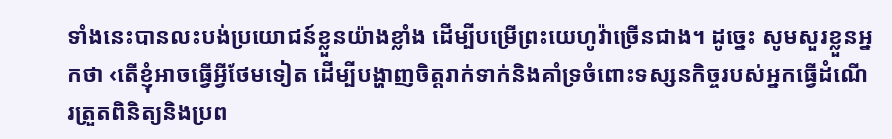ទាំងនេះបានលះបង់ប្រយោជន៍ខ្លួនយ៉ាងខ្លាំង ដើម្បីបម្រើព្រះយេហូវ៉ាច្រើនជាង។ ដូច្នេះ សូមសួរខ្លួនអ្នកថា ‹តើខ្ញុំអាចធ្វើអ្វីថែមទៀត ដើម្បីបង្ហាញចិត្តរាក់ទាក់និងគាំទ្រចំពោះទស្សនកិច្ចរបស់អ្នកធ្វើដំណើរត្រួតពិនិត្យនិងប្រព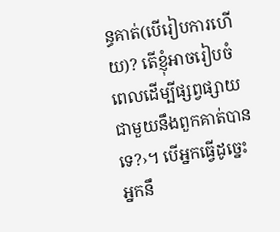ន្ធគាត់(បើរៀបការហើយ)? តើខ្ញុំអាចរៀបចំពេលដើម្បីផ្សព្វផ្សាយជាមួយនឹងពួកគាត់បានទេ?›។ បើអ្នកធ្វើដូច្នេះ អ្នកនឹ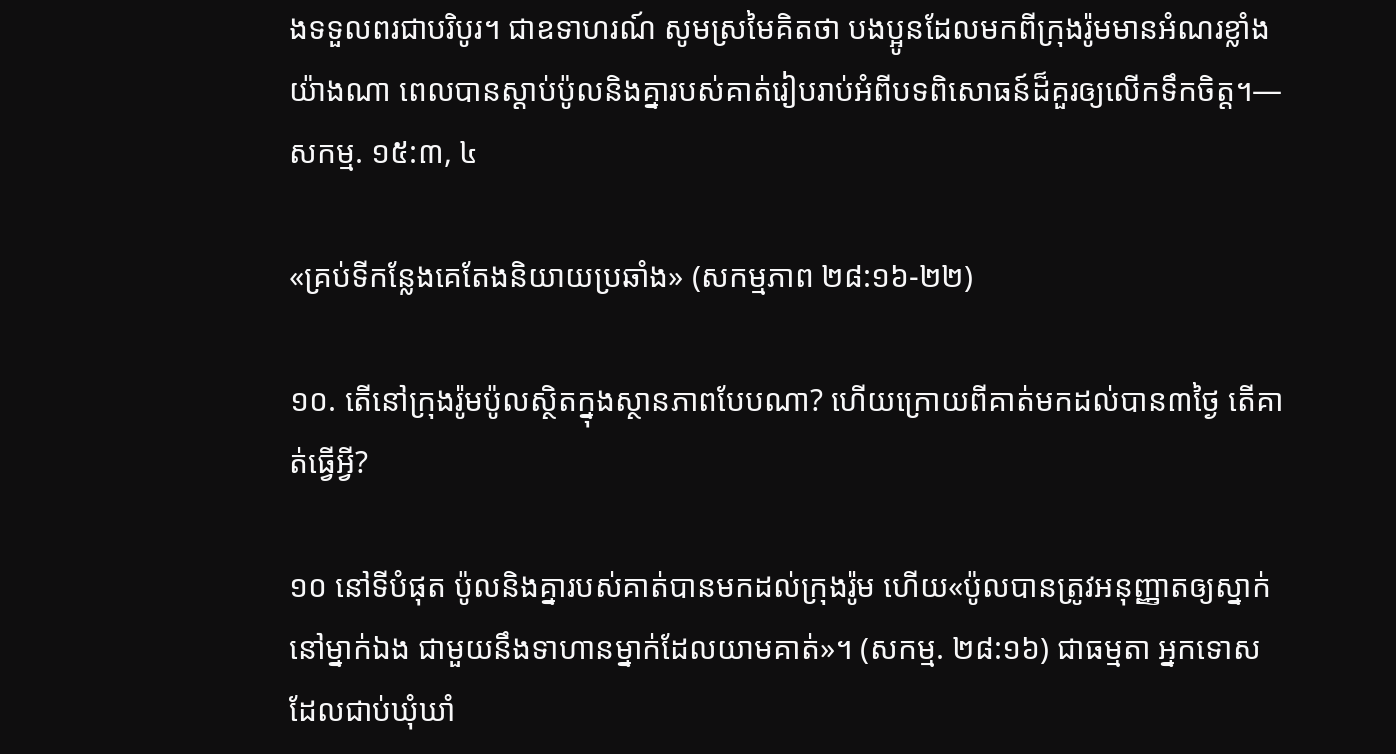ងទទួលពរជាបរិបូរ។ ជាឧទាហរណ៍ សូមស្រមៃគិតថា បងប្អូនដែលមកពីក្រុងរ៉ូមមានអំណរខ្លាំងយ៉ាងណា ពេលបានស្ដាប់ប៉ូលនិងគ្នារបស់គាត់រៀបរាប់អំពីបទពិសោធន៍ដ៏គួរឲ្យលើកទឹកចិត្ត។—សកម្ម. ១៥:៣, ៤

«គ្រប់ទីកន្លែងគេតែងនិយាយប្រឆាំង» (សកម្មភាព ២៨:១៦-២២)

១០. តើនៅក្រុងរ៉ូមប៉ូលស្ថិតក្នុងស្ថានភាពបែបណា? ហើយក្រោយពីគាត់មកដល់បាន៣ថ្ងៃ តើគាត់ធ្វើអ្វី?

១០ នៅទីបំផុត ប៉ូលនិងគ្នារបស់គាត់បានមកដល់ក្រុងរ៉ូម ហើយ«ប៉ូលបានត្រូវអនុញ្ញាតឲ្យស្នាក់នៅម្នាក់ឯង ជាមួយនឹងទាហានម្នាក់ដែលយាមគាត់»។ (សកម្ម. ២៨:១៦) ជាធម្មតា អ្នកទោសដែលជាប់ឃុំឃាំ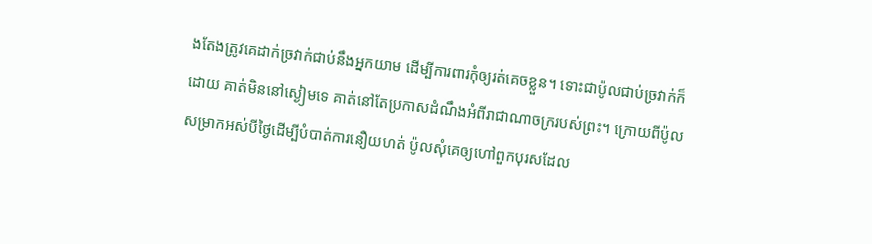ងតែងត្រូវគេដាក់ច្រវាក់ជាប់នឹងអ្នកយាម ដើម្បីការពារកុំឲ្យរត់គេចខ្លួន។ ទោះជាប៉ូលជាប់ច្រវាក់ក៏ដោយ គាត់មិននៅស្ងៀមទេ គាត់នៅតែប្រកាសដំណឹងអំពីរាជាណាចក្ររបស់ព្រះ។ ក្រោយពីប៉ូលសម្រាកអស់បីថ្ងៃដើម្បីបំបាត់ការនឿយហត់ ប៉ូលសុំគេឲ្យហៅពួកបុរសដែល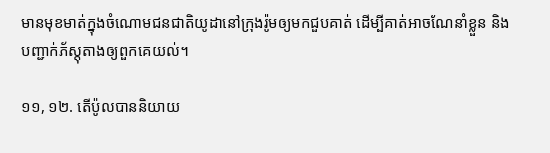មានមុខមាត់ក្នុងចំណោមជនជាតិយូដានៅក្រុងរ៉ូមឲ្យមកជួបគាត់ ដើម្បីគាត់អាចណែនាំខ្លួន និងបញ្ជាក់ភ័ស្តុតាងឲ្យពួកគេយល់។

១១, ១២. តើប៉ូលបាននិយាយ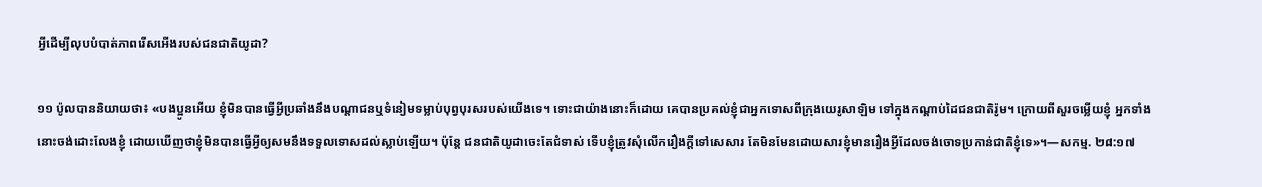អ្វីដើម្បីលុបបំបាត់ភាពរើសអើងរបស់ជនជាតិយូដា?

១១ ប៉ូលបាននិយាយថា៖ «បងប្អូនអើយ ខ្ញុំមិនបានធ្វើអ្វីប្រឆាំងនឹងបណ្ដាជនឬទំនៀមទម្លាប់បុព្វបុរសរបស់យើងទេ។ ទោះជាយ៉ាងនោះក៏ដោយ គេបានប្រគល់ខ្ញុំជាអ្នកទោសពីក្រុងយេរូសាឡិម ទៅក្នុងកណ្ដាប់ដៃជនជាតិរ៉ូម។ ក្រោយពីសួរចម្លើយខ្ញុំ អ្នកទាំងនោះចង់ដោះលែងខ្ញុំ ដោយឃើញថាខ្ញុំមិនបានធ្វើអ្វីឲ្យសមនឹងទទួលទោសដល់ស្លាប់ឡើយ។ ប៉ុន្តែ ជនជាតិយូដាចេះតែជំទាស់ ទើបខ្ញុំត្រូវសុំលើករឿងក្ដីទៅសេសារ តែមិនមែនដោយសារខ្ញុំមានរឿងអ្វីដែលចង់ចោទប្រកាន់ជាតិខ្ញុំទេ»។—សកម្ម. ២៨:១៧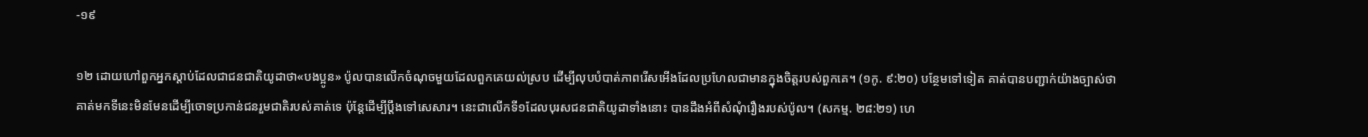-១៩

១២ ដោយហៅពួកអ្នកស្ដាប់ដែលជាជនជាតិយូដាថា«បងប្អូន» ប៉ូលបានលើកចំណុចមួយដែលពួកគេយល់ស្រប ដើម្បីលុបបំបាត់ភាពរើសអើងដែលប្រហែលជាមានក្នុងចិត្តរបស់ពួកគេ។ (១កូ. ៩:២០) បន្ថែមទៅទៀត គាត់បានបញ្ជាក់យ៉ាងច្បាស់ថា គាត់មកទីនេះមិនមែនដើម្បីចោទប្រកាន់ជនរួមជាតិរបស់គាត់ទេ ប៉ុន្តែដើម្បីប្ដឹងទៅសេសារ។ នេះជាលើកទី១ដែលបុរសជនជាតិយូដាទាំងនោះ បានដឹងអំពីសំណុំរឿងរបស់ប៉ូល។ (សកម្ម. ២៨:២១) ហេ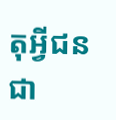តុអ្វីជនជា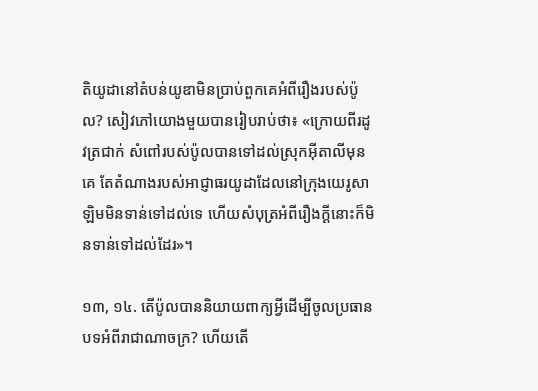តិយូដានៅតំបន់យូឌាមិនប្រាប់ពួកគេអំពីរឿងរបស់ប៉ូល? សៀវភៅយោងមួយបានរៀបរាប់ថា៖ «ក្រោយពីរដូវត្រជាក់ សំពៅរបស់ប៉ូលបានទៅដល់ស្រុកអ៊ីតាលីមុនគេ តែតំណាងរបស់អាជ្ញាធរយូដាដែលនៅក្រុងយេរូសាឡិមមិនទាន់ទៅដល់ទេ ហើយសំបុត្រអំពីរឿងក្ដីនោះក៏មិនទាន់ទៅដល់ដែរ»។

១៣, ១៤. តើប៉ូលបាននិយាយពាក្យអ្វីដើម្បីចូលប្រធានបទអំពីរាជាណាចក្រ? ហើយតើ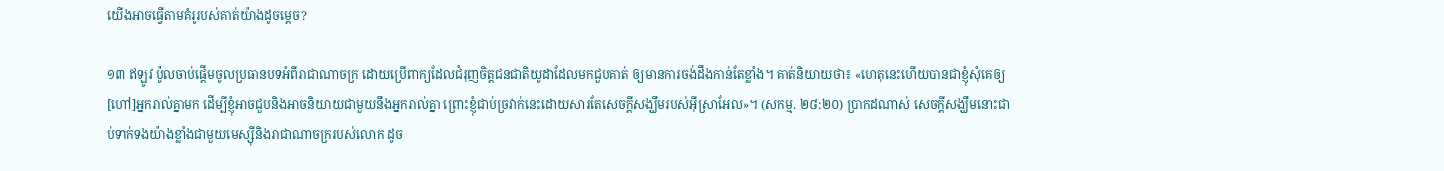យើងអាចធ្វើតាមគំរូរបស់គាត់យ៉ាងដូចម្ដេច?

១៣ ឥឡូវ ប៉ូលចាប់ផ្ដើមចូលប្រធានបទអំពីរាជាណាចក្រ ដោយប្រើពាក្យដែលជំរុញចិត្តជនជាតិយូដាដែលមកជួបគាត់ ឲ្យមានការចង់ដឹងកាន់តែខ្លាំង។ គាត់និយាយថា៖ «ហេតុនេះហើយបានជាខ្ញុំសុំគេឲ្យ[ហៅ]អ្នករាល់គ្នាមក ដើម្បីខ្ញុំអាចជួបនិងអាចនិយាយជាមួយនឹងអ្នករាល់គ្នា ព្រោះខ្ញុំជាប់ច្រវាក់នេះដោយសារតែសេចក្ដីសង្ឃឹមរបស់អ៊ីស្រាអែល»។ (សកម្ម. ២៨:២០) ប្រាកដណាស់ សេចក្ដីសង្ឃឹមនោះជាប់ទាក់ទងយ៉ាងខ្លាំងជាមួយមេស្ស៊ីនិងរាជាណាចក្ររបស់លោក ដូច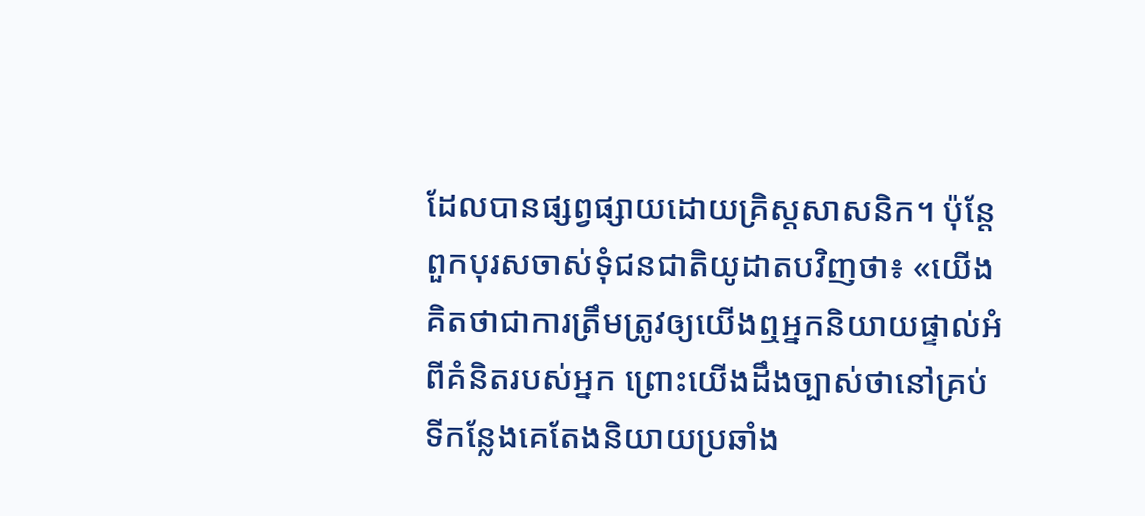ដែលបានផ្សព្វផ្សាយដោយគ្រិស្តសាសនិក។ ប៉ុន្តែ ពួកបុរសចាស់ទុំជនជាតិយូដាតបវិញថា៖ «យើងគិតថាជាការត្រឹមត្រូវឲ្យយើងឮអ្នកនិយាយផ្ទាល់អំពីគំនិតរបស់អ្នក ព្រោះយើងដឹងច្បាស់ថានៅគ្រប់ទីកន្លែងគេតែងនិយាយប្រឆាំង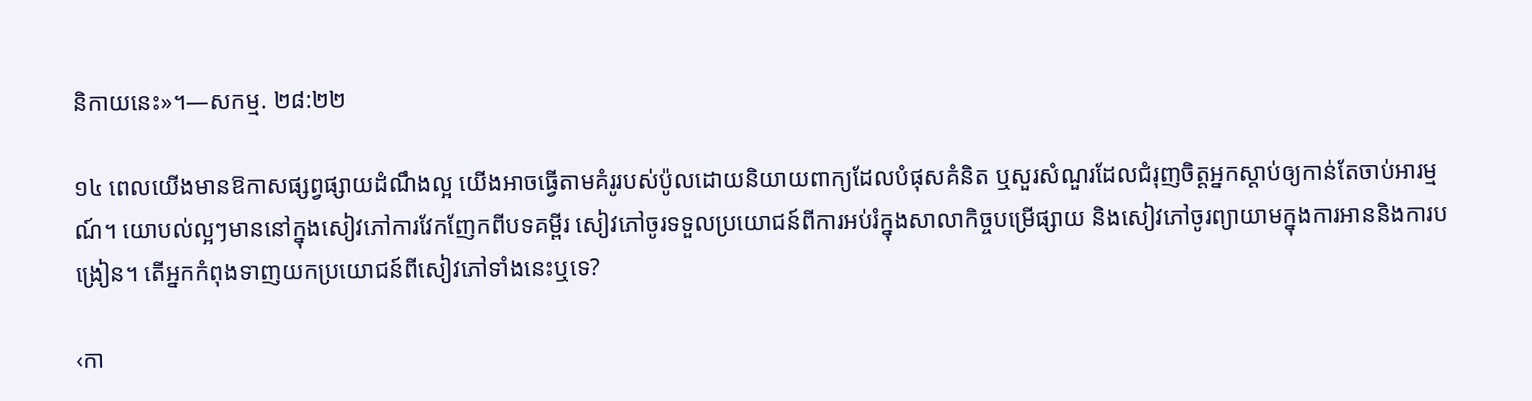និកាយនេះ»។—សកម្ម. ២៨:២២

១៤ ពេលយើងមានឱកាសផ្សព្វផ្សាយដំណឹងល្អ យើងអាចធ្វើតាមគំរូរបស់ប៉ូលដោយនិយាយពាក្យដែលបំផុសគំនិត ឬសួរសំណួរដែលជំរុញចិត្តអ្នកស្ដាប់ឲ្យកាន់តែចាប់អារម្មណ៍។ យោបល់ល្អៗមាននៅក្នុងសៀវភៅការវែកញែកពីបទគម្ពីរ សៀវភៅចូរទទួលប្រយោជន៍ពីការអប់រំក្នុងសាលាកិច្ចបម្រើផ្សាយ និងសៀវភៅចូរព្យាយាមក្នុងការអាននិងការបង្រៀន។ តើអ្នកកំពុងទាញយកប្រយោជន៍ពីសៀវភៅទាំងនេះឬទេ?

‹កា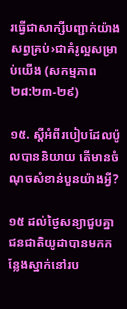រធ្វើជាសាក្សីបញ្ជាក់យ៉ាងសព្វគ្រប់›ជាគំរូល្អសម្រាប់យើង (សកម្មភាព ២៨:២៣-២៩)

១៥. ស្ដីអំពីរបៀបដែលប៉ូលបាននិយាយ តើមានចំណុចសំខាន់បួនយ៉ាងអ្វី?

១៥ ដល់ថ្ងៃសន្យាជួបគ្នា ជនជាតិយូដាបានមកកន្លែងស្នាក់នៅរប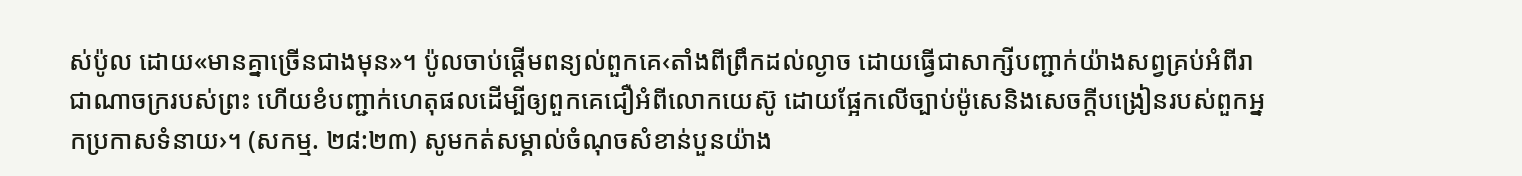ស់ប៉ូល ដោយ«មានគ្នាច្រើនជាងមុន»។ ប៉ូលចាប់ផ្ដើមពន្យល់ពួកគេ‹តាំងពីព្រឹកដល់ល្ងាច ដោយធ្វើជាសាក្សីបញ្ជាក់យ៉ាងសព្វគ្រប់អំពីរាជាណាចក្ររបស់ព្រះ ហើយខំបញ្ជាក់ហេតុផលដើម្បីឲ្យពួកគេជឿអំពីលោកយេស៊ូ ដោយផ្អែកលើច្បាប់ម៉ូសេនិងសេចក្ដីបង្រៀនរបស់ពួកអ្នកប្រកាសទំនាយ›។ (សកម្ម. ២៨:២៣) សូមកត់សម្គាល់ចំណុចសំខាន់បួនយ៉ាង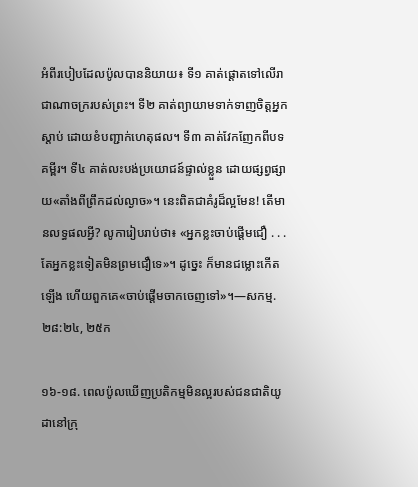អំពីរបៀបដែលប៉ូលបាននិយាយ៖ ទី១ គាត់ផ្ដោតទៅលើរាជាណាចក្ររបស់ព្រះ។ ទី២ គាត់ព្យាយាមទាក់ទាញចិត្តអ្នកស្ដាប់ ដោយខំបញ្ជាក់ហេតុផល។ ទី៣ គាត់វែកញែកពីបទគម្ពីរ។ ទី៤ គាត់លះបង់ប្រយោជន៍ផ្ទាល់ខ្លួន ដោយផ្សព្វផ្សាយ«តាំងពីព្រឹកដល់ល្ងាច»។ នេះពិតជាគំរូដ៏ល្អមែន! តើមានលទ្ធផលអ្វី? លូការៀបរាប់ថា៖ «អ្នកខ្លះចាប់ផ្ដើមជឿ . . . តែអ្នកខ្លះទៀតមិនព្រមជឿទេ»។ ដូច្នេះ ក៏មានជម្លោះកើតឡើង ហើយពួកគេ«ចាប់ផ្ដើមចាកចេញទៅ»។—សកម្ម. ២៨:២៤, ២៥ក

១៦-១៨. ពេលប៉ូលឃើញប្រតិកម្មមិនល្អរបស់ជនជាតិយូដានៅក្រុ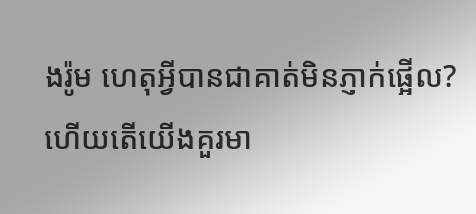ងរ៉ូម ហេតុអ្វីបានជាគាត់មិនភ្ញាក់ផ្អើល? ហើយតើយើងគួរមា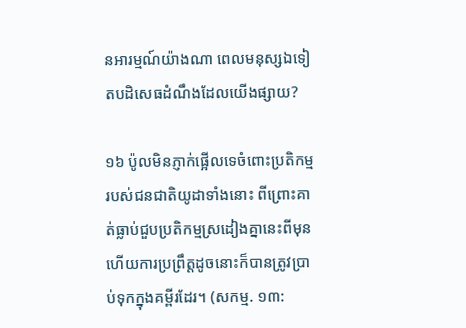នអារម្មណ៍យ៉ាងណា ពេលមនុស្សឯទៀតបដិសេធដំណឹងដែលយើងផ្សាយ?

១៦ ប៉ូលមិនភ្ញាក់ផ្អើលទេចំពោះប្រតិកម្មរបស់ជនជាតិយូដាទាំងនោះ ពីព្រោះគាត់ធ្លាប់ជួបប្រតិកម្មស្រដៀងគ្នានេះពីមុន ហើយការប្រព្រឹត្តដូចនោះក៏បានត្រូវប្រាប់ទុកក្នុងគម្ពីរដែរ។ (សកម្ម. ១៣: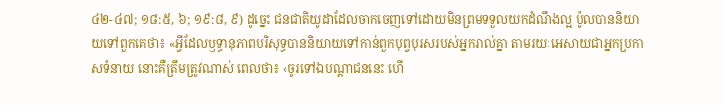៤២-៤៧; ១៨:៥, ៦; ១៩:៨, ៩) ដូច្នេះ ជនជាតិយូដាដែលចាកចេញទៅដោយមិនព្រមទទួលយកដំណឹងល្អ ប៉ូលបាននិយាយទៅពួកគេថា៖ «អ្វីដែលឫទ្ធានុភាពបរិសុទ្ធបាននិយាយទៅកាន់ពួកបុព្វបុរសរបស់អ្នករាល់គ្នា តាមរយៈអេសាយជាអ្នកប្រកាសទំនាយ នោះគឺត្រឹមត្រូវណាស់ ពេលថា៖ ‹ចូរទៅឯបណ្ដាជននេះ ហើ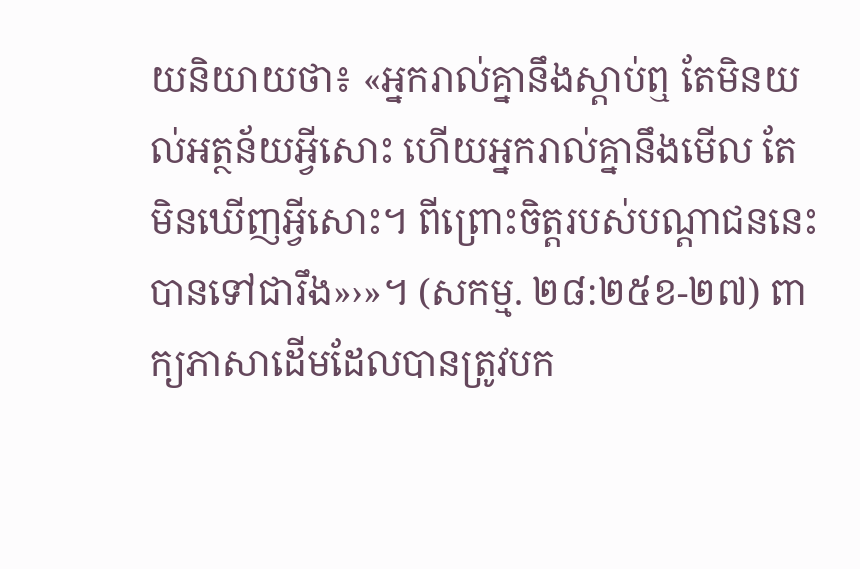យនិយាយថា៖ «អ្នករាល់គ្នានឹងស្ដាប់ឮ តែមិនយល់អត្ថន័យអ្វីសោះ ហើយអ្នករាល់គ្នានឹងមើល តែមិនឃើញអ្វីសោះ។ ពីព្រោះចិត្តរបស់បណ្ដាជននេះបានទៅជារឹង»›»។ (សកម្ម. ២៨:២៥ខ-២៧) ពាក្យភាសាដើមដែលបានត្រូវបក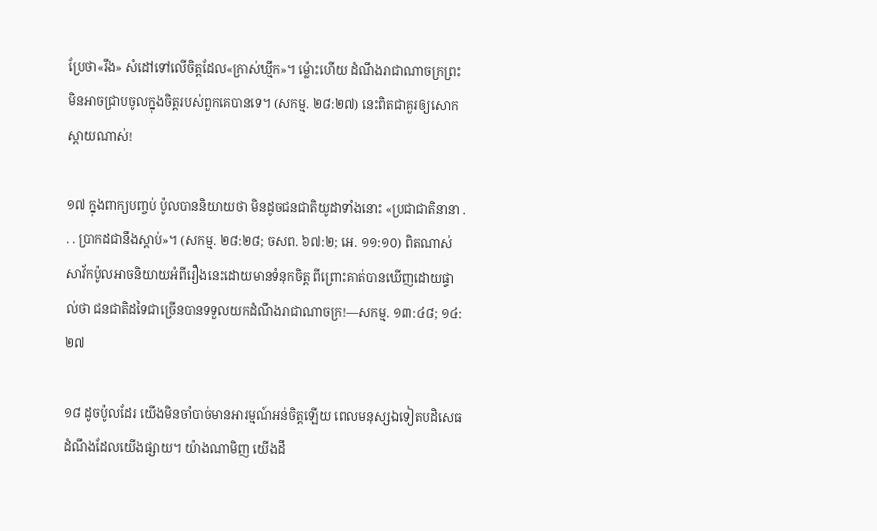ប្រែថា«រឹង» សំដៅទៅលើចិត្តដែល«ក្រាស់ឃ្មឹក»។ ម្ល៉ោះហើយ ដំណឹងរាជាណាចក្រព្រះមិនអាចជ្រាបចូលក្នុងចិត្តរបស់ពួកគេបានទេ។ (សកម្ម. ២៨:២៧) នេះពិតជាគួរឲ្យសោកស្ដាយណាស់!

១៧ ក្នុងពាក្យបញ្ចប់ ប៉ូលបាននិយាយថា មិនដូចជនជាតិយូដាទាំងនោះ «ប្រជាជាតិនានា . . . ប្រាកដជានឹងស្ដាប់»។ (សកម្ម. ២៨:២៨; ចសព. ៦៧:២; អេ. ១១:១០) ពិតណាស់ សាវ័កប៉ូលអាចនិយាយអំពីរឿងនេះដោយមានទំនុកចិត្ត ពីព្រោះគាត់បានឃើញដោយផ្ទាល់ថា ជនជាតិដទៃជាច្រើនបានទទួលយកដំណឹងរាជាណាចក្រ!—សកម្ម. ១៣:៤៨; ១៤:២៧

១៨ ដូចប៉ូលដែរ យើងមិនចាំបាច់មានអារម្មណ៍អន់ចិត្តឡើយ ពេលមនុស្សឯទៀតបដិសេធដំណឹងដែលយើងផ្សាយ។ យ៉ាងណាមិញ យើងដឹ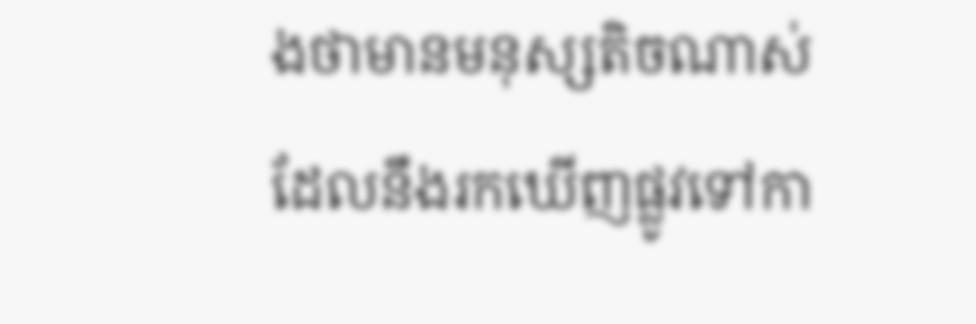ងថាមានមនុស្សតិចណាស់ដែលនឹងរកឃើញផ្លូវទៅកា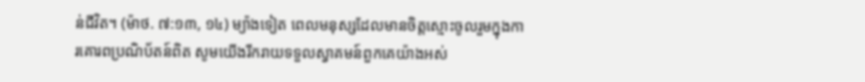ន់ជីវិត។ (ម៉ាថ. ៧:១៣, ១៤) ម្យ៉ាងទៀត ពេលមនុស្សដែលមានចិត្តស្មោះចូលរួមក្នុងការគោរពប្រណិប័តន៍ពិត សូមយើងរីករាយទទួលស្វាគមន៍ពួកគេយ៉ាងអស់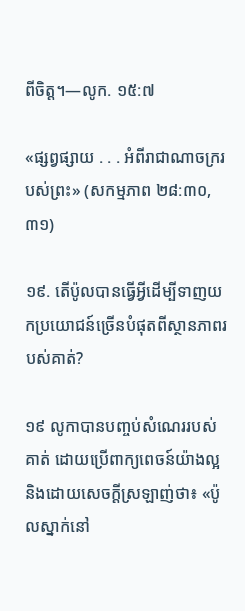ពីចិត្ត។—លូក. ១៥:៧

«ផ្សព្វផ្សាយ . . . អំពីរាជាណាចក្ររបស់ព្រះ» (សកម្មភាព ២៨:៣០, ៣១)

១៩. តើប៉ូលបានធ្វើអ្វីដើម្បីទាញយកប្រយោជន៍ច្រើនបំផុតពីស្ថានភាពរបស់គាត់?

១៩ លូកាបានបញ្ចប់សំណេររបស់គាត់ ដោយប្រើពាក្យពេចន៍យ៉ាងល្អ និងដោយសេចក្ដីស្រឡាញ់ថា៖ «ប៉ូលស្នាក់នៅ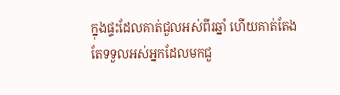ក្នុងផ្ទះដែលគាត់ជួលអស់ពីរឆ្នាំ ហើយគាត់តែងតែទទួលអស់អ្នកដែលមកជួ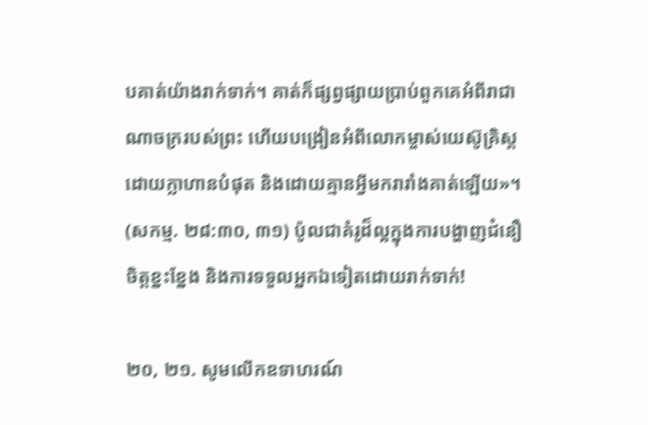បគាត់យ៉ាងរាក់ទាក់។ គាត់ក៏ផ្សព្វផ្សាយប្រាប់ពួកគេអំពីរាជាណាចក្ររបស់ព្រះ ហើយបង្រៀនអំពីលោកម្ចាស់យេស៊ូគ្រិស្តដោយក្លាហានបំផុត និងដោយគ្មានអ្វីមករារាំងគាត់ឡើយ»។ (សកម្ម. ២៨:៣០, ៣១) ប៉ូលជាគំរូដ៏ល្អក្នុងការបង្ហាញជំនឿ ចិត្តខ្នះខ្នែង និងការទទួលអ្នកឯទៀតដោយរាក់ទាក់!

២០, ២១. សូមលើកឧទាហរណ៍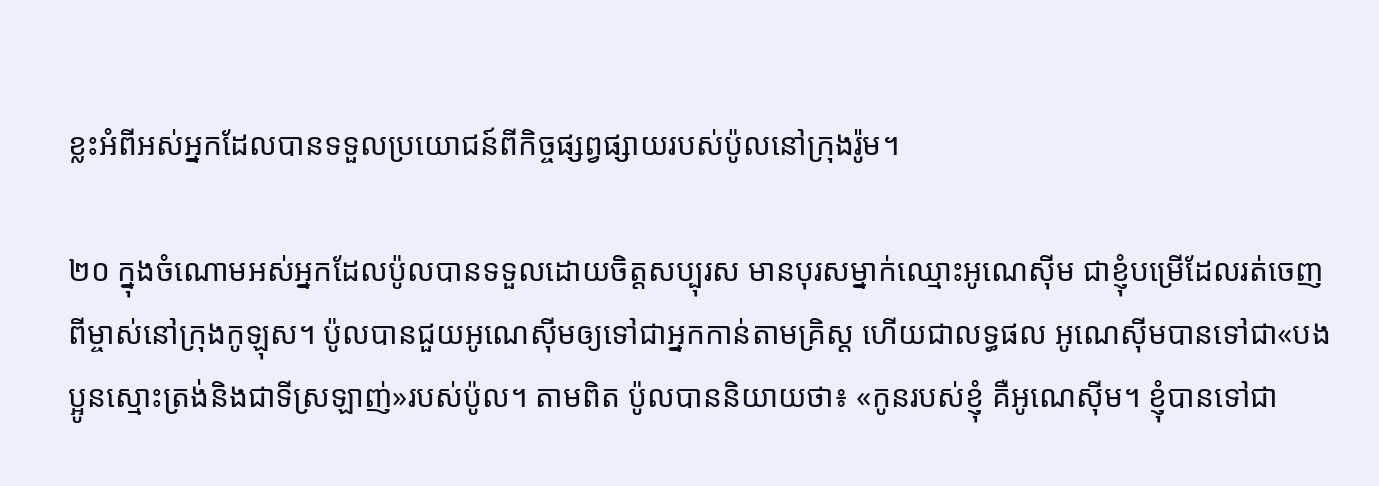ខ្លះអំពីអស់អ្នកដែលបានទទួលប្រយោជន៍ពីកិច្ចផ្សព្វផ្សាយរបស់ប៉ូលនៅក្រុងរ៉ូម។

២០ ក្នុងចំណោមអស់អ្នកដែលប៉ូលបានទទួលដោយចិត្តសប្បុរស មានបុរសម្នាក់ឈ្មោះអូណេស៊ីម ជាខ្ញុំបម្រើដែលរត់ចេញពីម្ចាស់នៅក្រុងកូឡុស។ ប៉ូលបានជួយអូណេស៊ីមឲ្យទៅជាអ្នកកាន់តាមគ្រិស្ត ហើយជាលទ្ធផល អូណេស៊ីមបានទៅជា«បងប្អូនស្មោះត្រង់និងជាទីស្រឡាញ់»របស់ប៉ូល។ តាមពិត ប៉ូលបាននិយាយថា៖ «កូនរបស់ខ្ញុំ គឺអូណេស៊ីម។ ខ្ញុំបានទៅជា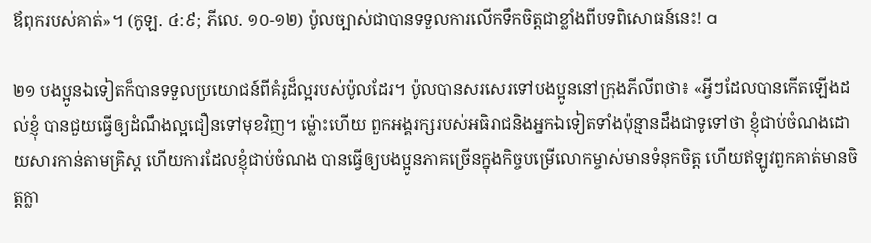ឪពុករបស់គាត់»។ (កូឡ. ៤:៩; ភីលេ. ១០-១២) ប៉ូលច្បាស់ជាបានទទួលការលើកទឹកចិត្តជាខ្លាំងពីបទពិសោធន៍នេះ! a

២១ បងប្អូនឯទៀតក៏បានទទួលប្រយោជន៍ពីគំរូដ៏ល្អរបស់ប៉ូលដែរ។ ប៉ូលបានសរសេរទៅបងប្អូននៅក្រុងភីលីពថា៖ «អ្វីៗដែលបានកើតឡើងដល់ខ្ញុំ បានជួយធ្វើឲ្យដំណឹងល្អជឿនទៅមុខវិញ។ ម្ល៉ោះហើយ ពួកអង្គរក្សរបស់អធិរាជនិងអ្នកឯទៀតទាំងប៉ុន្មានដឹងជាទូទៅថា ខ្ញុំជាប់ចំណងដោយសារកាន់តាមគ្រិស្ត ហើយការដែលខ្ញុំជាប់ចំណង បានធ្វើឲ្យបងប្អូនភាគច្រើនក្នុងកិច្ចបម្រើលោកម្ចាស់មានទំនុកចិត្ត ហើយឥឡូវពួកគាត់មានចិត្តក្លា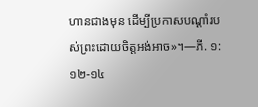ហានជាងមុន ដើម្បីប្រកាសបណ្ដាំរបស់ព្រះដោយចិត្តអង់អាច»។—ភី. ១:១២-១៤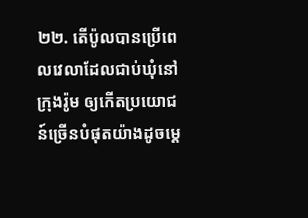២២. តើប៉ូលបានប្រើពេលវេលាដែលជាប់ឃុំនៅក្រុងរ៉ូម ឲ្យកើតប្រយោជន៍ច្រើនបំផុតយ៉ាងដូចម្ដេ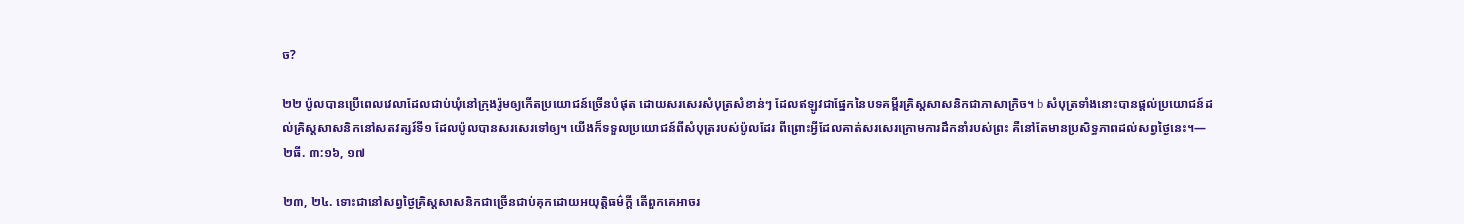ច?

២២ ប៉ូលបានប្រើពេលវេលាដែលជាប់ឃុំនៅក្រុងរ៉ូមឲ្យកើតប្រយោជន៍ច្រើនបំផុត ដោយសរសេរសំបុត្រសំខាន់ៗ ដែលឥឡូវជាផ្នែកនៃបទគម្ពីរគ្រិស្តសាសនិកជាភាសាក្រិច។ b សំបុត្រទាំងនោះបានផ្ដល់ប្រយោជន៍ដល់គ្រិស្តសាសនិកនៅសតវត្សរ៍ទី១ ដែលប៉ូលបានសរសេរទៅឲ្យ។ យើងក៏ទទួលប្រយោជន៍ពីសំបុត្ររបស់ប៉ូលដែរ ពីព្រោះអ្វីដែលគាត់សរសេរក្រោមការដឹកនាំរបស់ព្រះ គឺនៅតែមានប្រសិទ្ធភាពដល់សព្វថ្ងៃនេះ។—២ធី. ៣:១៦, ១៧

២៣, ២៤. ទោះជានៅសព្វថ្ងៃគ្រិស្តសាសនិកជាច្រើនជាប់គុកដោយអយុត្តិធម៌ក្ដី តើពួកគេអាចរ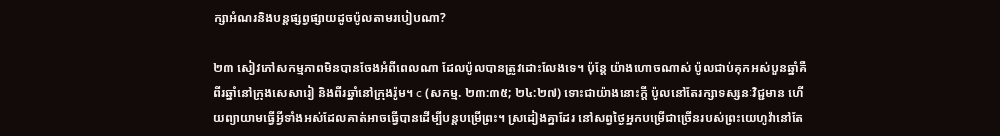ក្សាអំណរនិងបន្តផ្សព្វផ្សាយដូចប៉ូលតាមរបៀបណា?

២៣ សៀវភៅសកម្មភាពមិនបានចែងអំពីពេលណា ដែលប៉ូលបានត្រូវដោះលែងទេ។ ប៉ុន្តែ យ៉ាងហោចណាស់ ប៉ូលជាប់គុកអស់បួនឆ្នាំគឺ ពីរឆ្នាំនៅក្រុងសេសារៀ និងពីរឆ្នាំនៅក្រុងរ៉ូម។ c (សកម្ម. ២៣:៣៥; ២៤:២៧) ទោះជាយ៉ាងនោះក្ដី ប៉ូលនៅតែរក្សាទស្សនៈវិជ្ជមាន ហើយព្យាយាមធ្វើអ្វីទាំងអស់ដែលគាត់អាចធ្វើបានដើម្បីបន្តបម្រើព្រះ។ ស្រដៀងគ្នាដែរ នៅសព្វថ្ងៃអ្នកបម្រើជាច្រើនរបស់ព្រះយេហូវ៉ានៅតែ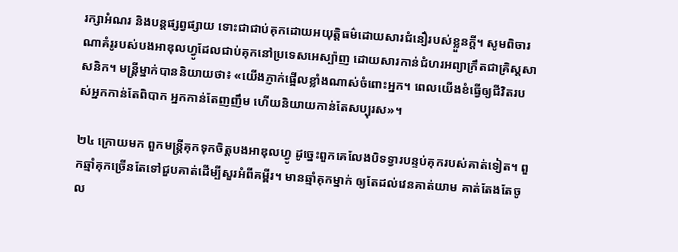រក្សាអំណរ និងបន្តផ្សព្វផ្សាយ ទោះជាជាប់គុកដោយអយុត្តិធម៌ដោយសារជំនឿរបស់ខ្លួនក្ដី។ សូមពិចារណាគំរូរបស់បងអាឌុលហ្វូដែលជាប់គុកនៅប្រទេសអេស្ប៉ាញ ដោយសារកាន់ជំហរអព្យាក្រឹតជាគ្រិស្តសាសនិក។ មន្ត្រីម្នាក់បាននិយាយថា៖ «យើងភ្ញាក់ផ្អើលខ្លាំងណាស់ចំពោះអ្នក។ ពេលយើងខំធ្វើឲ្យជីវិតរបស់អ្នកកាន់តែពិបាក អ្នកកាន់តែញញឹម ហើយនិយាយកាន់តែសប្បុរស»។

២៤ ក្រោយមក ពួកមន្ត្រីគុកទុកចិត្តបងអាឌុលហ្វូ ដូច្នេះពួកគេលែងបិទទ្វារបន្ទប់គុករបស់គាត់ទៀត។ ពួកឆ្មាំគុកច្រើនតែទៅជួបគាត់ដើម្បីសួរអំពីគម្ពីរ។ មានឆ្មាំគុកម្នាក់ ឲ្យតែដល់វេនគាត់យាម គាត់តែងតែចូល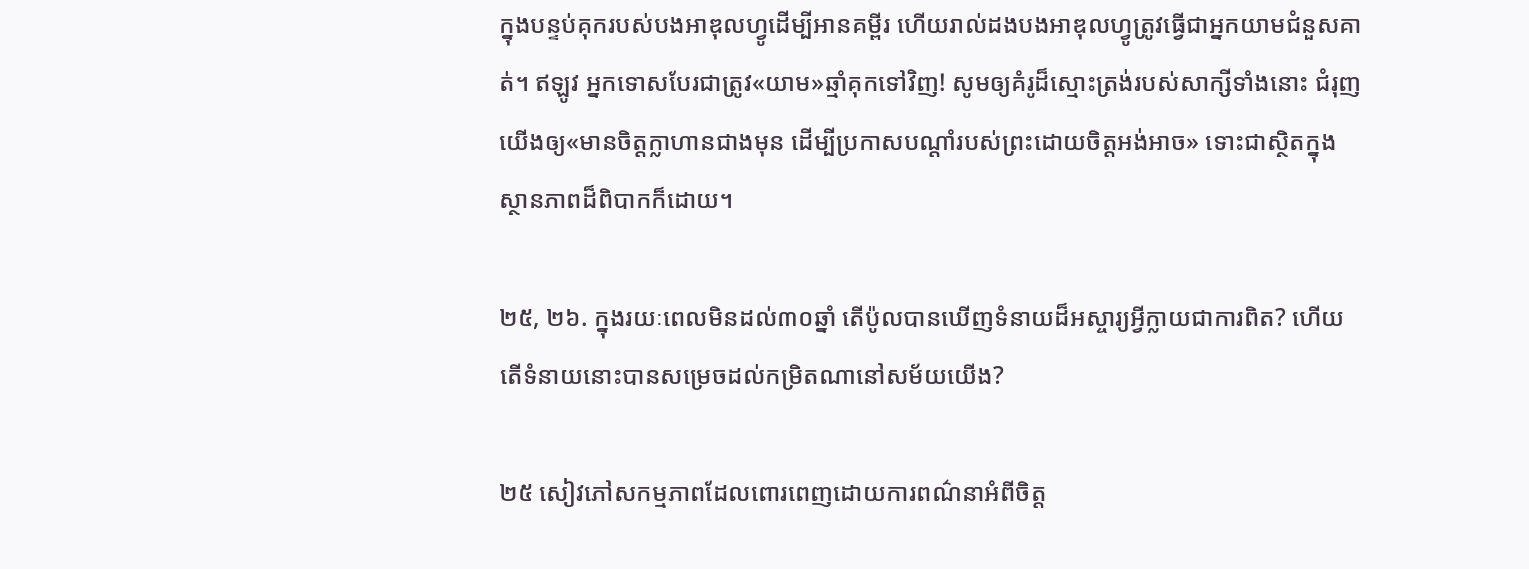ក្នុងបន្ទប់គុករបស់បងអាឌុលហ្វូដើម្បីអានគម្ពីរ ហើយរាល់ដងបងអាឌុលហ្វូត្រូវធ្វើជាអ្នកយាមជំនួសគាត់។ ឥឡូវ អ្នកទោសបែរជាត្រូវ«យាម»ឆ្មាំគុកទៅវិញ! សូមឲ្យគំរូដ៏ស្មោះត្រង់របស់សាក្សីទាំងនោះ ជំរុញយើងឲ្យ«មានចិត្តក្លាហានជាងមុន ដើម្បីប្រកាសបណ្ដាំរបស់ព្រះដោយចិត្តអង់អាច» ទោះជាស្ថិតក្នុងស្ថានភាពដ៏ពិបាកក៏ដោយ។

២៥, ២៦. ក្នុងរយៈពេលមិនដល់៣០ឆ្នាំ តើប៉ូលបានឃើញទំនាយដ៏អស្ចារ្យអ្វីក្លាយជាការពិត? ហើយតើទំនាយនោះបានសម្រេចដល់កម្រិតណានៅសម័យយើង?

២៥ សៀវភៅសកម្មភាពដែលពោរពេញដោយការពណ៌នាអំពីចិត្ត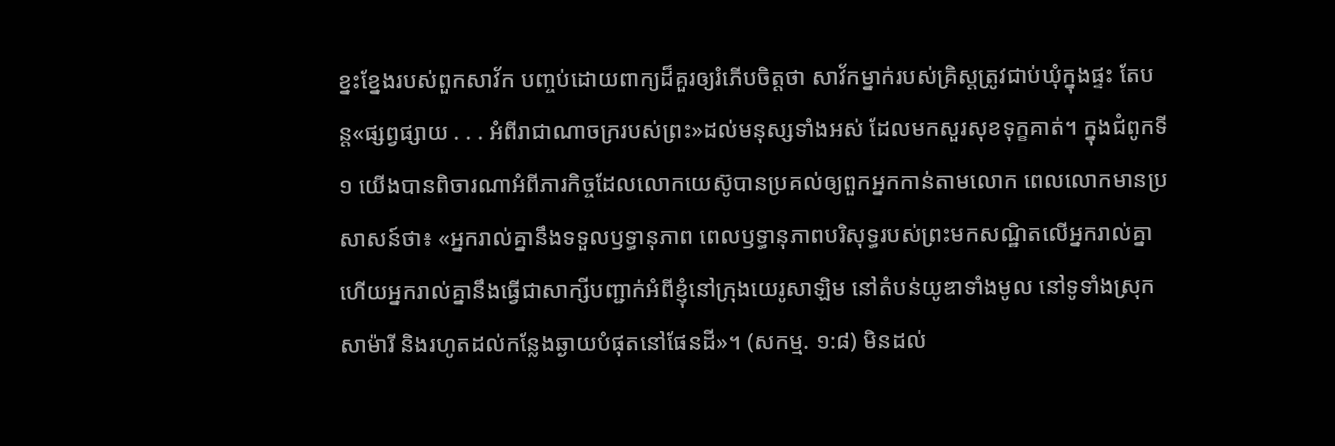ខ្នះខ្នែងរបស់ពួកសាវ័ក បញ្ចប់ដោយពាក្យដ៏គួរឲ្យរំភើបចិត្តថា សាវ័កម្នាក់របស់គ្រិស្តត្រូវជាប់ឃុំក្នុងផ្ទះ តែបន្ត«ផ្សព្វផ្សាយ . . . អំពីរាជាណាចក្ររបស់ព្រះ»ដល់មនុស្សទាំងអស់ ដែលមកសួរសុខទុក្ខគាត់។ ក្នុងជំពូកទី១ យើងបានពិចារណាអំពីភារកិច្ចដែលលោកយេស៊ូបានប្រគល់ឲ្យពួកអ្នកកាន់តាមលោក ពេលលោកមានប្រសាសន៍ថា៖ «អ្នករាល់គ្នានឹងទទួលឫទ្ធានុភាព ពេលឫទ្ធានុភាពបរិសុទ្ធរបស់ព្រះមកសណ្ឋិតលើអ្នករាល់គ្នា ហើយអ្នករាល់គ្នានឹងធ្វើជាសាក្សីបញ្ជាក់អំពីខ្ញុំនៅក្រុងយេរូសាឡិម នៅតំបន់យូឌាទាំងមូល នៅទូទាំងស្រុកសាម៉ារី និងរហូតដល់កន្លែងឆ្ងាយបំផុតនៅផែនដី»។ (សកម្ម. ១:៨) មិនដល់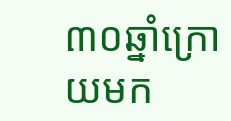៣០ឆ្នាំក្រោយមក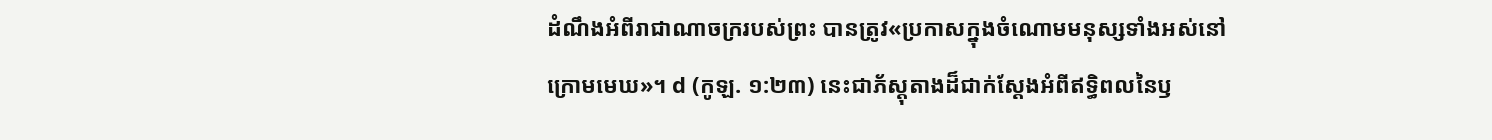ដំណឹងអំពីរាជាណាចក្ររបស់ព្រះ បានត្រូវ«ប្រកាសក្នុងចំណោមមនុស្សទាំងអស់នៅក្រោមមេឃ»។ d (កូឡ. ១:២៣) នេះជាភ័ស្តុតាងដ៏ជាក់ស្ដែងអំពីឥទ្ធិពលនៃឫ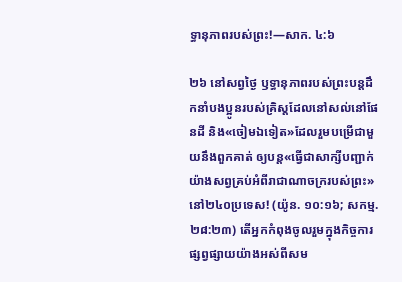ទ្ធានុភាពរបស់ព្រះ!—សាក. ៤:៦

២៦ នៅសព្វថ្ងៃ ឫទ្ធានុភាពរបស់ព្រះបន្តដឹកនាំបងប្អូនរបស់គ្រិស្តដែលនៅសល់នៅផែនដី និង«ចៀមឯទៀត»ដែលរួមបម្រើជាមួយនឹងពួកគាត់ ឲ្យបន្ត«ធ្វើជាសាក្សីបញ្ជាក់យ៉ាងសព្វគ្រប់អំពីរាជាណាចក្ររបស់ព្រះ»នៅ២៤០ប្រទេស! (យ៉ូន. ១០:១៦; សកម្ម. ២៨:២៣) តើអ្នកកំពុងចូលរួមក្នុងកិច្ចការផ្សព្វផ្សាយយ៉ាងអស់ពីសម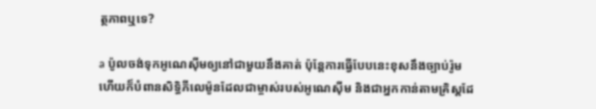ត្ថភាពឬទេ?

a ប៉ូលចង់ទុកអូណេស៊ីមឲ្យនៅជាមួយនឹងគាត់ ប៉ុន្តែការធ្វើបែបនេះខុសនឹងច្បាប់រ៉ូម ហើយក៏បំពានសិទ្ធិភីលេម៉ូនដែលជាម្ចាស់របស់អូណេស៊ីម និងជាអ្នកកាន់តាមគ្រិស្តដែ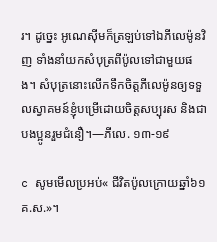រ។ ដូច្នេះ អូណេស៊ីមក៏ត្រឡប់ទៅឯភីលេម៉ូនវិញ ទាំងនាំយកសំបុត្រពីប៉ូលទៅជាមួយផង។ សំបុត្រនោះលើកទឹកចិត្តភីលេម៉ូនឲ្យទទួលស្វាគមន៍ខ្ញុំបម្រើដោយចិត្តសប្បុរស និងជាបងប្អូនរួមជំនឿ។—ភីលេ. ១៣-១៩

c សូមមើលប្រអប់« ជីវិតប៉ូលក្រោយឆ្នាំ៦១ គ.ស.»។